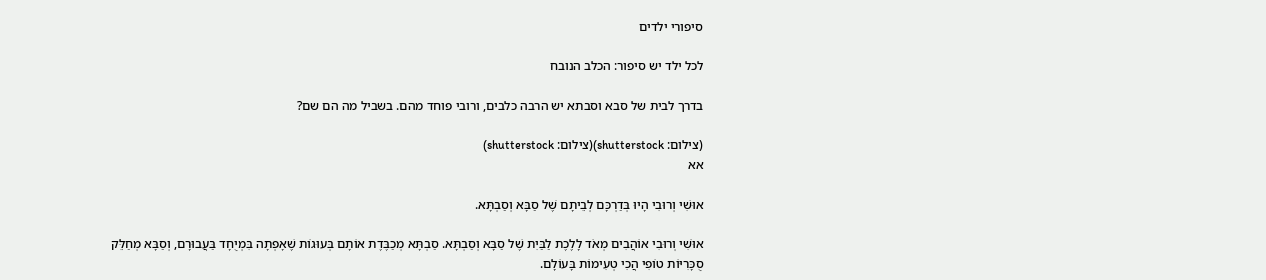סיפורי ילדים

לכל ילד יש סיפור: הכלב הנובח

בדרך לבית של סבא וסבתא יש הרבה כלבים, ורובי פוחד מהם. בשביל מה הם שם?

(צילום: shutterstock)(צילום: shutterstock)
אא

אוּשִׁי וְרוּבִי הָיוּ בְּדַרְכָּם לְבֵיתָם שֶׁל סַבָּא וְסַבְתָּא.

אוּשִׁי וְרוּבִי אוֹהֲבִים מְאֹד לָלֶכֶת לַבַּיִת שֶׁל סַבָּא וְסַבְתָּא. סַבְתָּא מְכַבֶּדֶת אוֹתָם בְּעוּגוֹת שֶׁאָפְתָה בִּמְיֻחָד בַּעֲבוּרָם, וְסַבָּא מְחַלֵּק סֻכָּרִיּוֹת טוֹפִי הֲכִי טְעִימוֹת בָּעוֹלָם.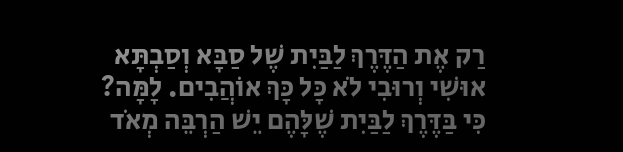רַק אֶת הַדֶּרֶךְ לַבַּיִת שֶׁל סַבָּא וְסַבְתָּא אוּשִׁי וְרוּבִי לֹא כָּל כָּךְ אוֹהֲבִים. לָמָּה? כִּי בַּדֶּרֶךְ לַבַּיִת שֶׁלָּהֶם יֵשׁ הַרְבֵּה מְאֹד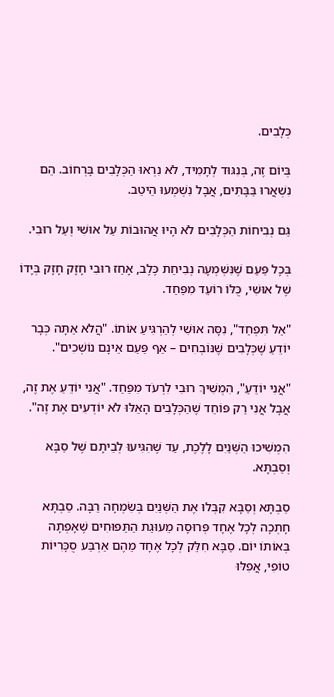כְּלָבִים.

בְּיוֹם זֶה, בְּנִגּוּד לְתָמִיד, לֹא נִרְאוּ הַכְּלָבִים בָּרְחוֹב. הֵם נִשְׁאֲרוּ בַּבָּתִּים, אֲבָל נִשְׁמְעוּ הֵיטֵב.

גַּם נְבִיחוֹת הַכְּלָבִים לֹא הָיוּ אֲהוּבוֹת עַל אוּשִׁי וְעַל רוּבִי.

בְּכָל פַּעַם שֶׁנִּשְׁמְעָה נְבִיחַת כֶּלֶב, אָחַז רוּבִי חָזָק חָזָק בְּיָדוֹ שֶׁל אוּשִׁי, כֻּלּוֹ רוֹעֵד מִפַּחַד.

"אַל תִּפְחַד", נִסָּה אוּשִׁי לְהַרְגִּיעַ אוֹתוֹ. "הֲלֹא אַתָּה כְּבָר יוֹדֵעַ שֶׁכְּלָבִים שֶׁנּוֹבְחִים – אַף פַּעַם אֵינָם נוֹשְׁכִים".

"אֲנִי יוֹדֵעַ", הִמְשִׁיךְ רוּבִי לִרְעֹד מִפַּחַד. "אֲנִי יוֹדֵעַ אֶת זֶה, אֲבָל אֲנִי רַק פּוֹחֵד שֶׁהַכְּלָבִים הָאֵלּוּ לֹא יוֹדְעִים אֶת זֶה".

הִמְשִׁיכוּ הַשְּׁנַיִם לָלֶכֶת, עַד שֶׁהִגִּיעוּ לְבֵיתָם שֶׁל סַבָּא וְסַבְתָּא.

סַבְתָּא וְסַבָּא קִבְּלוּ אֶת הַשְּׁנַיִם בְּשִׂמְחָה רַבָּה. סַבְתָּא חָתְכָה לְכָל אֶחָד פְּרוּסָה מֵעוּגַת הַתַּפּוּחִים שֶׁאָפְתָה בְּאוֹתוֹ יוֹם. סַבָּא חִלֵּק לְכָל אֶחָד מֵהֶם אַרְבַּע סֻכָּרִיּוֹת טוֹפִי, אֲפִלּוּ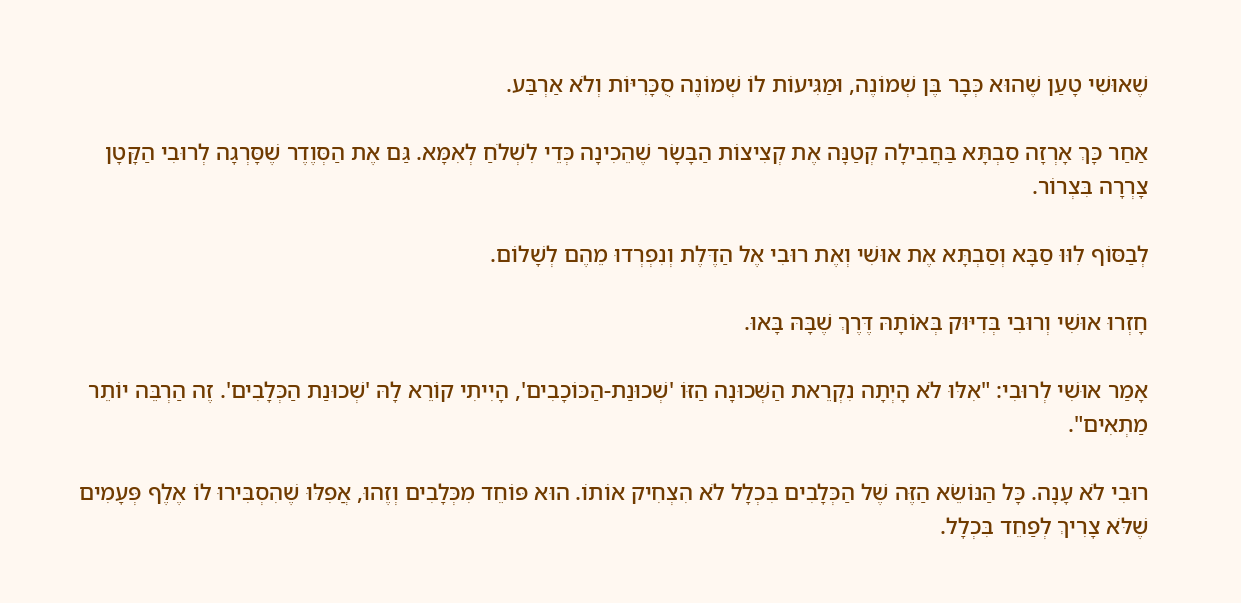שֶׁאוּשִׁי טָעַן שֶׁהוּא כְּבָר בֶּן שְׁמוֹנֶה, וּמַגִּיעוֹת לוֹ שְׁמוֹנֶה סֻכָּרִיּוֹת וְלֹא אַרְבַּע.

אַחַר כָּךְ אָרְזָה סַבְתָּא בַּחֲבִילָה קְטַנָּה אֶת קְצִיצוֹת הַבָּשָׂר שֶׁהֵכִינָה כְּדֵי לִשְׁלֹחַ לְאִמָּא. גַּם אֶת הַסְּוֶדֶר שֶׁסָּרְגָה לְרוּבִי הַקָּטָן צָרְרָה בִּצְרוֹר.

לְבַסּוֹף לִוּוּ סַבָּא וְסַבְתָּא אֶת אוּשִׁי וְאֶת רוּבִי אֶל הַדֶּלֶת וְנִפְרְדוּ מֵהֶם לְשָׁלוֹם.

חָזְרוּ אוּשִׁי וְרוּבִי בְּדִיּוּק בְּאוֹתָהּ דֶּרֶךְ שֶׁבָּהּ בָּאוּ.

אָמַר אוּשִׁי לְרוּבִי: "אִלּוּ לֹא הָיְתָה נִקְרֵאת הַשְּׁכוּנָה הַזּוֹ 'שְׁכוּנַת-הַכּוֹכָבִים', הָיִיתִי קוֹרֵא לָהּ 'שְׁכוּנַת הַכְּלָבִים'. זֶה הַרְבֵּה יוֹתֵר מַתְאִים".

רוּבִי לֹא עָנָה. כָּל הַנּוֹשֵׂא הַזֶּה שֶׁל הַכְּלָבִים בִּכְלָל לֹא הִצְחִיק אוֹתוֹ. הוּא פּוֹחֵד מִכְּלָבִים וְזֶהוּ, אֲפִלּוּ שֶׁהִסְבִּירוּ לוֹ אֶלֶף פְּעָמִים שֶׁלֹּא צָרִיךְ לְפַחֵד בִּכְלָל.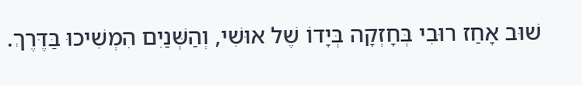שׁוּב אָחַז רוּבִי בְּחָזְקָה בְּיָדוֹ שֶׁל אוּשִׁי, וְהַשְּׁנַיִם הִמְשִׁיכוּ בַּדֶּרֶךְ.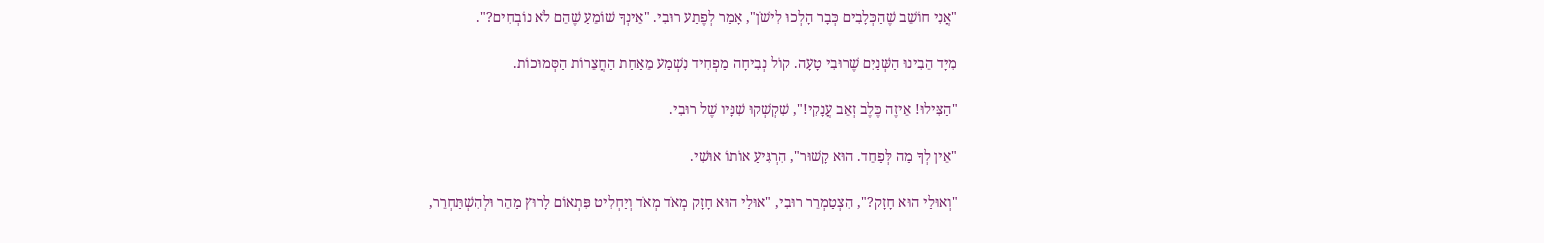"אֲנִי חוֹשֵׁב שֶׁהַכְּלָבִים כְּבָר הָלְכוּ לִישֹׁן", אָמַר לְפֶתַע רוּבִי. "אֵינְךָ שׁוֹמֵעַ שֶׁהֵם לֹא נוֹבְחִים?".

מִיָּד הֵבִינוּ הַשְּׁנַיִם שֶׁרוּבִי טָעָה. קוֹל נְבִיחָה מַפְחִיד נִשְׁמַע מֵאַחַת הַחֲצֵרוֹת הַסְּמוּכוֹת.

"הַצִּילוּ! אֵיזֶה כֶּלֶב זְאֵב עֲנָקִי!", שִׁקְשְׁקוּ שִׁנָּיו שֶׁל רוּבִי.

"אֵין לְךָ מַה לְּפַחֵד. הוּא קָשׁוּר", הִרְגִּיעַ אוֹתוֹ אוּשִׁי.

"וְאוּלַי הוּא חָזָק?", הִצְטַמְרֵר רוּבִי, "אוּלַי הוּא חָזָק מְאֹד מְאֹד וְיַחְלִיט פִּתְאוֹם לָרוּץ מַהֵר וּלְהִשְׁתַּחְרֵר,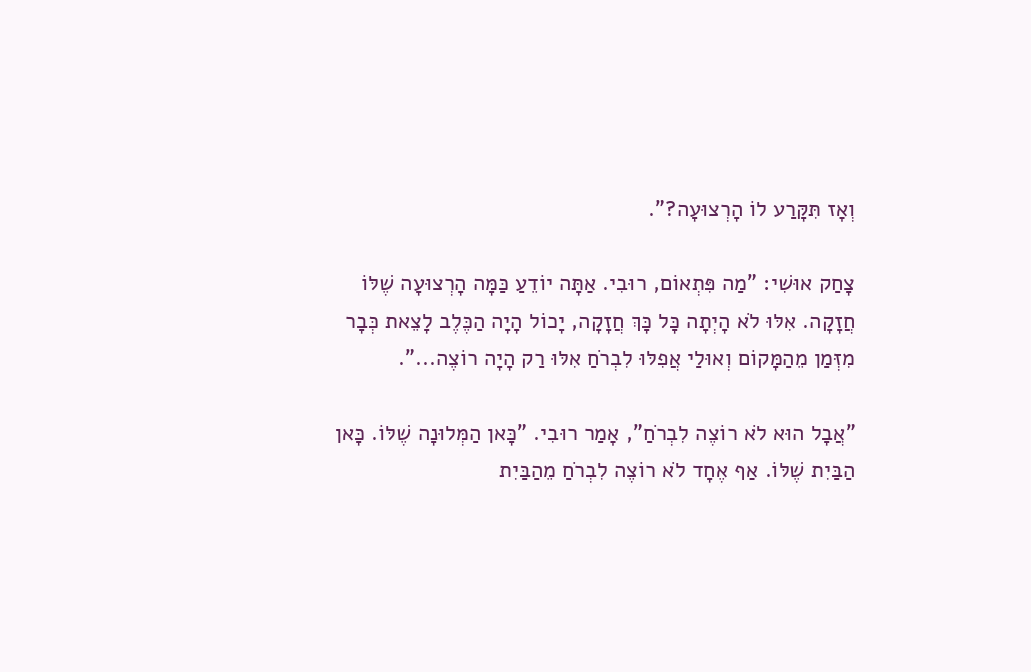וְאָז תִּקָּרַע לוֹ הָרְצוּעָה?".

צָחַק אוּשִׁי: "מַה פִּתְאוֹם, רוּבִי. אַתָּה יוֹדֵעַ כַּמָּה הָרְצוּעָה שֶׁלּוֹ חֲזָקָה. אִלּוּ לֹא הָיְתָה כָּל כָּךְ חֲזָקָה, יָכוֹל הָיָה הַכֶּלֶב לָצֵאת כְּבָר מִזְּמַן מֵהַמָּקוֹם וְאוּלַי אֲפִלּוּ לִבְרֹחַ אִלּוּ רַק הָיָה רוֹצֶה...".

"אֲבָל הוּא לֹא רוֹצֶה לִבְרֹחַ", אָמַר רוּבִי. "כָּאן הַמְּלוּנָה שֶׁלּוֹ. כָּאן הַבַּיִת שֶׁלּוֹ. אַף אֶחָד לֹא רוֹצֶה לִבְרֹחַ מֵהַבַּיִת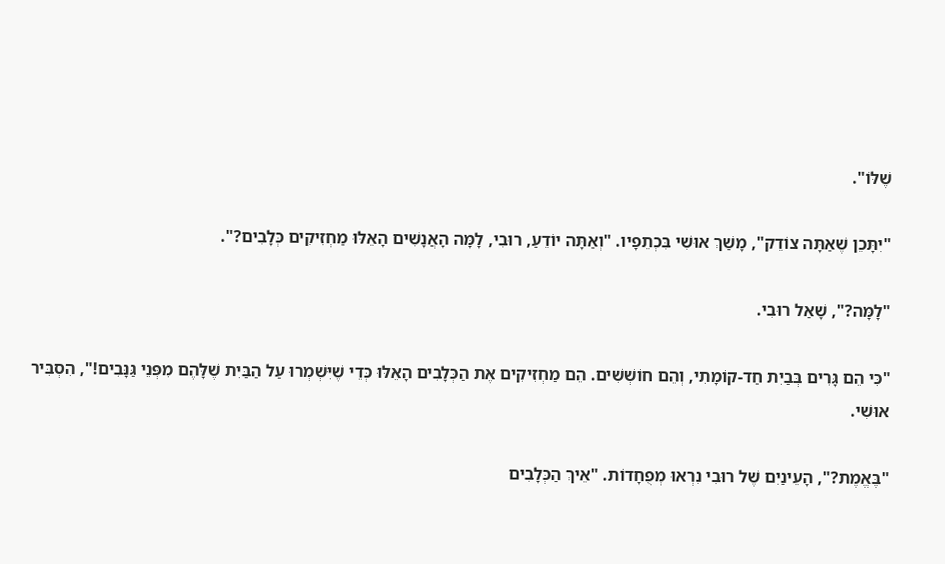שֶׁלּוֹ".

"יִתָּכֵן שֶׁאַתָּה צוֹדֵק", מָשַׁךְ אוּשִׁי בִּכְתֵפָיו. "וְאַתָּה יוֹדֵעַ, רוּבִי, לָמָּה הָאֲנָשִׁים הָאֵלּוּ מַחְזִיקִים כְּלָבִים?".

"לָמָּה?", שָׁאַל רוּבִי.

"כִּי הֵם גָּרִים בְּבַיִת חַד-קוֹמָתִי, וְהֵם חוֹשְׁשִׁים. הֵם מַחְזִיקִים אֶת הַכְּלָבִים הָאֵלּוּ כְּדֵי שֶׁיִּשְׁמְרוּ עַל הַבַּיִת שֶׁלָּהֶם מִפְּנֵי גַּנָּבִים!", הִסְבִּיר אוּשִׁי.

"בֶּאֱמֶת?", הָעֵינַיִם שֶׁל רוּבִי נִרְאוּ מְפֻחָדוֹת. "אֵיךְ הַכְּלָבִים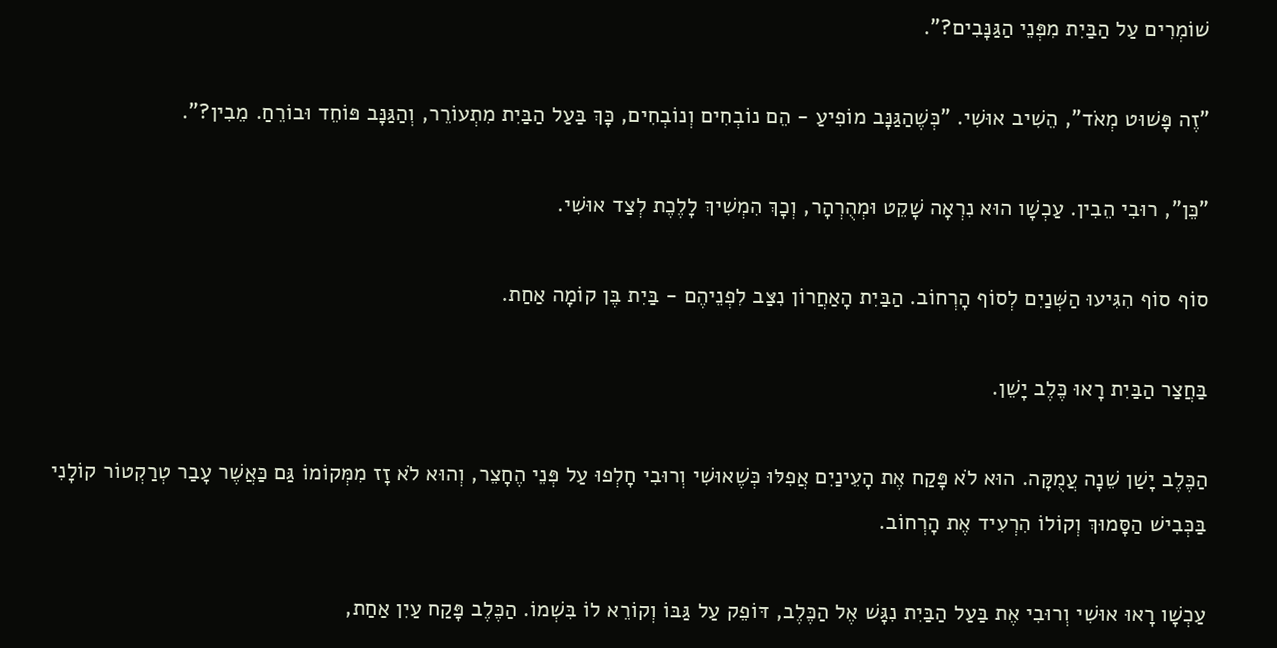שׁוֹמְרִים עַל הַבַּיִת מִפְּנֵי הַגַּנָּבִים?".

"זֶה פָּשׁוּט מְאֹד", הֵשִׁיב אוּשִׁי. "כְּשֶׁהַגַּנָּב מוֹפִיעַ - הֵם נוֹבְחִים וְנוֹבְחִים, כָּךְ בַּעַל הַבַּיִת מִתְעוֹרֵר, וְהַגַּנָּב פּוֹחֵד וּבוֹרֵחַ. מֵבִין?".

"כֵּן", רוּבִי הֵבִין. עַכְשָׁו הוּא נִרְאָה שָׁקֵט וּמְהֻרְהָר, וְכָךְ הִמְשִׁיךְ לָלֶכֶת לְצַד אוּשִׁי.

סוֹף סוֹף הִגִּיעוּ הַשְּׁנַיִם לְסוֹף הָרְחוֹב. הַבַּיִת הָאַחֲרוֹן נִצַּב לִפְנֵיהֶם - בַּיִת בֶּן קוֹמָה אַחַת.

בַּחֲצַר הַבַּיִת רָאוּ כֶּלֶב יָשֵׁן.

הַכֶּלֶב יָשַׁן שֵׁנָה עֲמֻקָּה. הוּא לֹא פָּקַח אֶת הָעֵינַיִם אֲפִלּוּ כְּשֶׁאוּשִׁי וְרוּבִי חָלְפוּ עַל פְּנֵי הֶחָצֵר, וְהוּא לֹא זָז מִמְּקוֹמוֹ גַּם כַּאֲשֶׁר עָבַר טְרַקְטוֹר קוֹלָנִי בַּכְּבִישׁ הַסָּמוּךְ וְקוֹלוֹ הִרְעִיד אֶת הָרְחוֹב.

עַכְשָׁו רָאוּ אוּשִׁי וְרוּבִי אֶת בַּעַל הַבַּיִת נִגָּשׁ אֶל הַכֶּלֶב, דּוֹפֵק עַל גַּבּוֹ וְקוֹרֵא לוֹ בִּשְׁמוֹ. הַכֶּלֶב פָּקַח עַיִן אַחַת,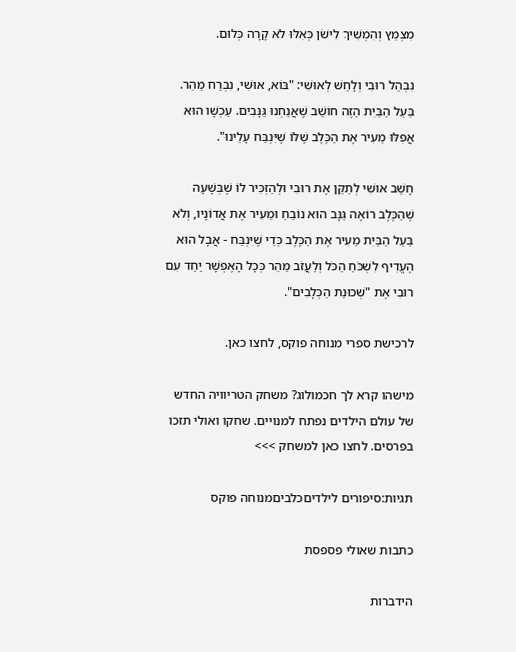מִצְמֵץ וְהִמְשִׁיךְ לִישֹׁן כְּאִלּוּ לֹא קָרָה כְּלוּם.

נִבְהַל רוּבִי וְלָחַשׁ לְאוּשִׁי: "בּוֹא, אוּשִׁי, נִבְרַח מַהֵר. בַּעַל הַבַּיִת הַזֶּה חוֹשֵׁב שֶׁאֲנַחְנוּ גַּנָּבִים. עַכְשָׁו הוּא אֲפִלּוּ מֵעִיר אֶת הַכֶּלֶב שֶׁלּוֹ שֶׁיִּנְבַּח עָלֵינוּ".

חָשַׁב אוּשִׁי לְתַקֵּן אֶת רוּבִי וּלְהַזְכִּיר לוֹ שֶׁבְּשָׁעָה שֶׁהַכֶּלֶב רוֹאֶה גַּנָּב הוּא נוֹבֵחַ וּמֵעִיר אֶת אֲדוֹנָיו, וְלֹא בַּעַל הַבַּיִת מֵעִיר אֶת הַכֶּלֶב כְּדֵי שֶׁיִּנְבַּח - אֲבָל הוּא הֶעֱדִיף לִשְׁכֹּחַ הַכֹּל וְלַעֲזֹב מַהֵר כְּכָל הָאֶפְשָׁר יַחַד עִם רוּבִי אֶת "שְׁכוּנַת הַכְּלָבִים".

לרכישת ספרי מנוחה פוקס, לחצו כאן.

מישהו קרא לך חכמולוג? משחק הטריוויה החדש של עולם הילדים נפתח למנויים. שחקו ואולי תזכו בפרסים. לחצו כאן למשחק >>>

תגיות:סיפורים לילדיםכלביםמנוחה פוקס

כתבות שאולי פספסת

הידברות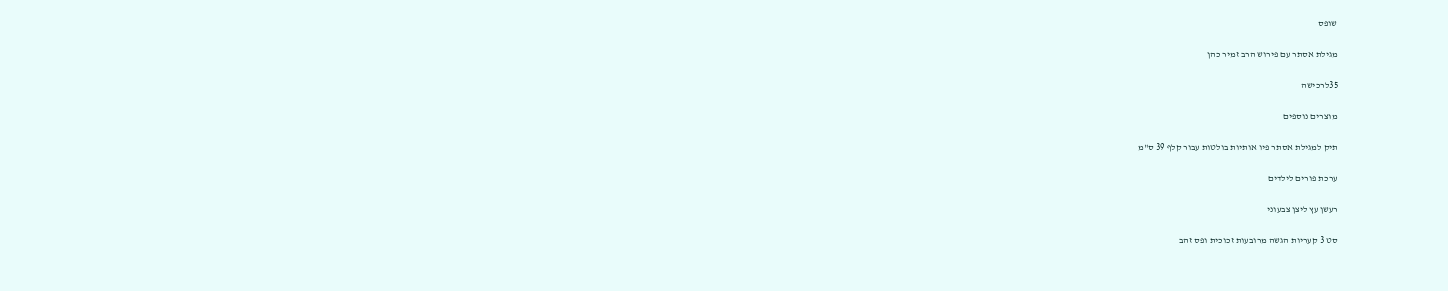שופס

מגילת אסתר עם פירוש הרב זמיר כהן

35לרכישה

מוצרים נוספים

תיק למגילת אסתר פיו אותיות בולטות עבור קלף 39 ס"מ

ערכת פורים לילדים

רעשן עץ ליצן צבעוני

סט 3 קעריות הגשה מרובעות זכוכית ופס זהב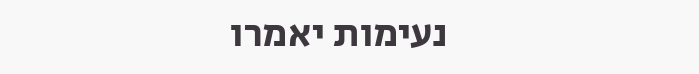נעימות יאמרו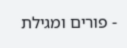- פורים ומגילת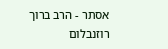אסתר - הרב ברוך רוזנבלום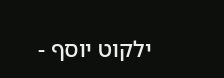ילקוט יוסף -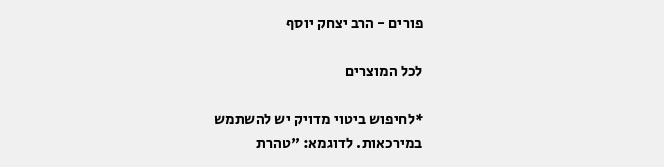פורים - הרב יצחק יוסף

לכל המוצרים

*לחיפוש ביטוי מדויק יש להשתמש במירכאות. לדוגמא: "טהרת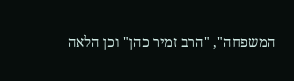המשפחה", "הרב זמיר כהן" וכן הלאה